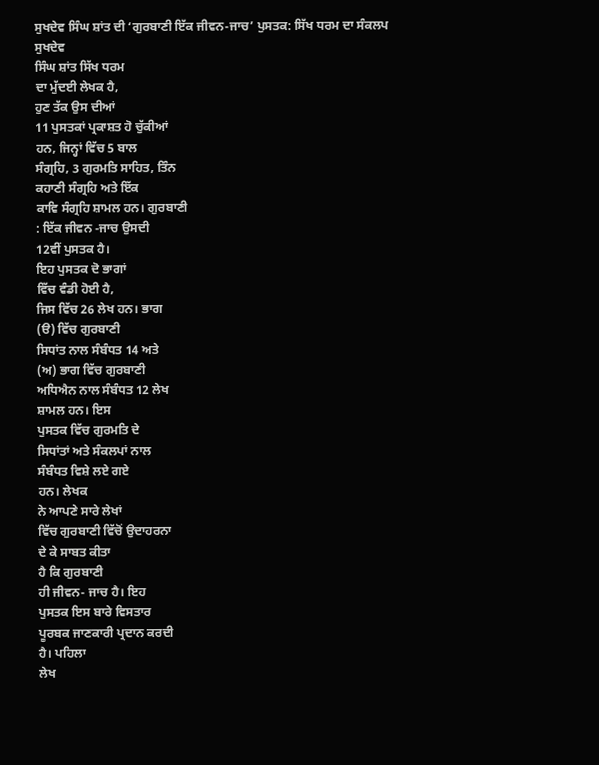ਸੁਖਦੇਵ ਸਿੰਘ ਸ਼ਾਂਤ ਦੀ ‘ਗੁਰਬਾਣੀ ਇੱਕ ਜੀਵਨ-ਜਾਚ’ ਪੁਸਤਕ: ਸਿੱਖ ਧਰਮ ਦਾ ਸੰਕਲਪ
ਸੁਖਦੇਵ
ਸਿੰਘ ਸ਼ਾਂਤ ਸਿੱਖ ਧਰਮ
ਦਾ ਮੁੱਦਈ ਲੇਖਕ ਹੈ,
ਹੁਣ ਤੱਕ ਉਸ ਦੀਆਂ
11 ਪੁਸਤਕਾਂ ਪ੍ਰਕਾਸ਼ਤ ਹੋ ਚੁੱਕੀਆਂ
ਹਨ, ਜਿਨ੍ਹਾਂ ਵਿੱਚ 5 ਬਾਲ
ਸੰਗ੍ਰਹਿ, 3 ਗੁਰਮਤਿ ਸਾਹਿਤ, ਤਿੰਨ
ਕਹਾਣੀ ਸੰਗ੍ਰਹਿ ਅਤੇ ਇੱਕ
ਕਾਵਿ ਸੰਗ੍ਰਹਿ ਸ਼ਾਮਲ ਹਨ। ਗੁਰਬਾਣੀ
: ਇੱਕ ਜੀਵਨ -ਜਾਚ ਉਸਦੀ
12ਵੀਂ ਪੁਸਤਕ ਹੈ।
ਇਹ ਪੁਸਤਕ ਦੋ ਭਾਗਾਂ
ਵਿੱਚ ਵੰਡੀ ਹੋਈ ਹੈ,
ਜਿਸ ਵਿੱਚ 26 ਲੇਖ ਹਨ। ਭਾਗ
(ੳ) ਵਿੱਚ ਗੁਰਬਾਣੀ
ਸਿਧਾਂਤ ਨਾਲ ਸੰਬੰਧਤ 14 ਅਤੇ
(ਅ) ਭਾਗ ਵਿੱਚ ਗੁਰਬਾਣੀ
ਅਧਿਐਨ ਨਾਲ ਸੰਬੰਧਤ 12 ਲੇਖ
ਸ਼ਾਮਲ ਹਨ। ਇਸ
ਪੁਸਤਕ ਵਿੱਚ ਗੁਰਮਤਿ ਦੇ
ਸਿਧਾਂਤਾਂ ਅਤੇ ਸੰਕਲਪਾਂ ਨਾਲ
ਸੰਬੰਧਤ ਵਿਸ਼ੇ ਲਏ ਗਏ
ਹਨ। ਲੇਖਕ
ਨੇ ਆਪਣੇ ਸਾਰੇ ਲੇਖਾਂ
ਵਿੱਚ ਗੁਰਬਾਣੀ ਵਿੱਚੋਂ ਉਦਾਹਰਨਾ
ਦੇ ਕੇ ਸਾਬਤ ਕੀਤਾ
ਹੈ ਕਿ ਗੁਰਬਾਣੀ
ਹੀ ਜੀਵਨ- ਜਾਚ ਹੈ। ਇਹ
ਪੁਸਤਕ ਇਸ ਬਾਰੇ ਵਿਸਤਾਰ
ਪੂਰਬਕ ਜਾਣਕਾਰੀ ਪ੍ਰਦਾਨ ਕਰਦੀ
ਹੈ। ਪਹਿਲਾ
ਲੇਖ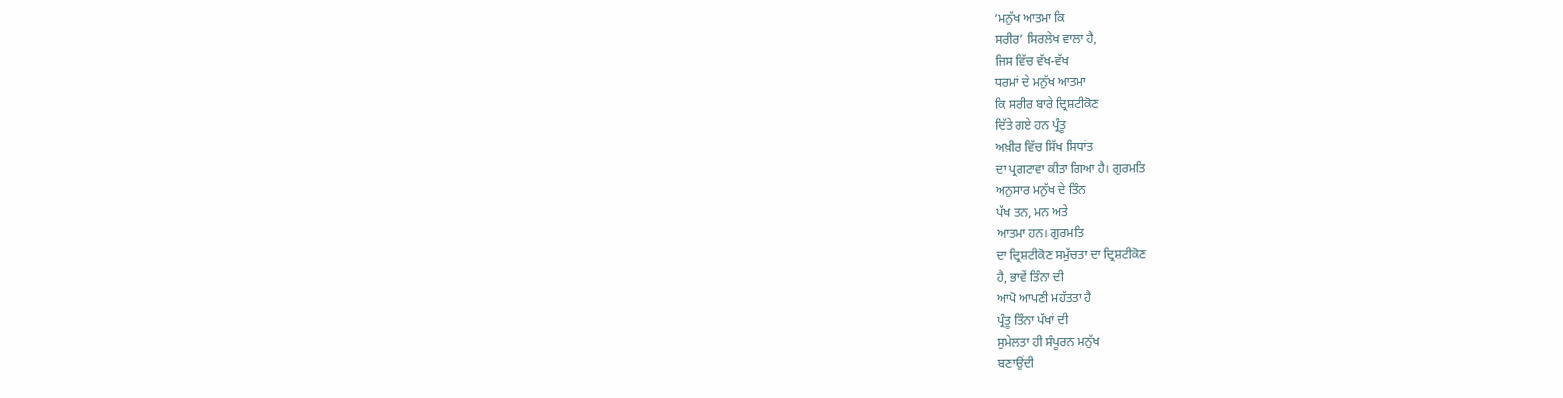‘ਮਨੁੱਖ ਆਤਮਾ ਕਿ
ਸਰੀਰ’ ਸਿਰਲੇਖ ਵਾਲਾ ਹੈ,
ਜਿਸ ਵਿੱਚ ਵੱਖ-ਵੱਖ
ਧਰਮਾਂ ਦੇ ਮਨੁੱਖ ਆਤਮਾ
ਕਿ ਸਰੀਰ ਬਾਰੇ ਦ੍ਰਿਸ਼ਟੀਕੋਣ
ਦਿੱਤੇ ਗਏ ਹਨ ਪ੍ਰੰਤੂ
ਅਖ਼ੀਰ ਵਿੱਚ ਸਿੱਖ ਸਿਧਾਂਤ
ਦਾ ਪ੍ਰਗਟਾਵਾ ਕੀਤਾ ਗਿਆ ਹੈ। ਗੁਰਮਤਿ
ਅਨੁਸਾਰ ਮਨੁੱਖ ਦੇ ਤਿੰਨ
ਪੱਖ ਤਨ, ਮਨ ਅਤੇ
ਆਤਮਾ ਹਨ। ਗੁਰਮਤਿ
ਦਾ ਦ੍ਰਿਸ਼ਟੀਕੋਣ ਸਮੁੱਚਤਾ ਦਾ ਦ੍ਰਿਸ਼ਟੀਕੋਣ
ਹੈ, ਭਾਵੇਂ ਤਿੰਨਾ ਦੀ
ਆਪੋ ਆਪਣੀ ਮਹੱਤਤਾ ਹੈ
ਪ੍ਰੰਤੂ ਤਿੰਨਾ ਪੱਖਾਂ ਦੀ
ਸੁਮੇਲਤਾ ਹੀ ਸੰਪੂਰਨ ਮਨੁੱਖ
ਬਣਾਉਂਦੀ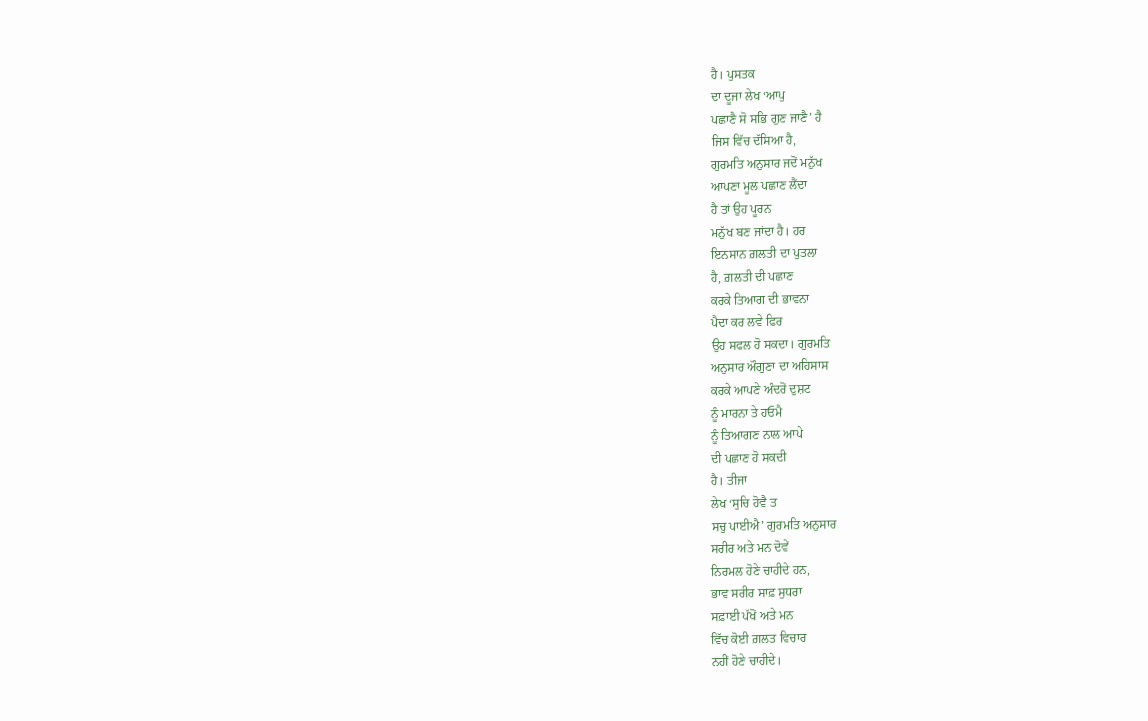ਹੈ। ਪੁਸਤਕ
ਦਾ ਦੂਜਾ ਲੇਖ ‘ਆਪੁ
ਪਛਾਣੈ ਸੋ ਸਭਿ ਗੁਣ ਜਾਣੈ’ ਹੈ
ਜਿਸ ਵਿੱਚ ਦੱਸਿਆ ਹੈ,
ਗੁਰਮਤਿ ਅਨੁਸਾਰ ਜਦੋਂ ਮਨੁੱਖ
ਆਪਣਾ ਮੂਲ ਪਛਾਣ ਲੈਂਦਾ
ਹੈ ਤਾਂ ਉਹ ਪੂਰਨ
ਮਨੁੱਖ ਬਣ ਜਾਂਦਾ ਹੈ। ਹਰ
ਇਨਸਾਨ ਗ਼ਲਤੀ ਦਾ ਪੁਤਲਾ
ਹੈ, ਗ਼ਲਤੀ ਦੀ ਪਛਾਣ
ਕਰਕੇ ਤਿਆਗ ਦੀ ਭਾਵਨਾ
ਪੈਦਾ ਕਰ ਲਵੇ ਫਿਰ
ਉਹ ਸਫਲ ਹੋ ਸਕਦਾ। ਗੁਰਮਤਿ
ਅਨੁਸਾਰ ਔਗੁਣਾ ਦਾ ਅਹਿਸਾਸ
ਕਰਕੇ ਆਪਣੇ ਅੰਦਰੋਂ ਦੁਸ਼ਟ
ਨੂੰ ਮਾਰਨਾ ਤੇ ਹਓਮੈ
ਨੂੰ ਤਿਆਗਣ ਨਾਲ ਆਪੇ
ਦੀ ਪਛਾਣ ਹੋ ਸਕਦੀ
ਹੈ। ਤੀਜਾ
ਲੇਖ ‘ਸੁਚਿ ਹੋਵੈ ਤ
ਸਚੁ ਪਾਈਐ’ ਗੁਰਮਤਿ ਅਨੁਸਾਰ
ਸਰੀਰ ਅਤੇ ਮਨ ਦੋਵੇਂ
ਨਿਰਮਲ ਹੋਣੇ ਚਾਹੀਦੇ ਹਨ,
ਭਾਵ ਸਰੀਰ ਸਾਫ਼ ਸੁਧਰਾ
ਸਫ਼ਾਈ ਪੱਖੋਂ ਅਤੇ ਮਨ
ਵਿੱਚ ਕੋਈ ਗ਼ਲਤ ਵਿਚਾਰ
ਨਹੀਂ ਹੋਣੇ ਚਾਹੀਦੇ।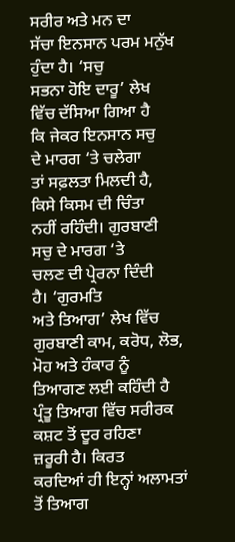ਸਰੀਰ ਅਤੇ ਮਨ ਦਾ
ਸੱਚਾ ਇਨਸਾਨ ਪਰਮ ਮਨੁੱਖ
ਹੁੰਦਾ ਹੈ। ‘ਸਚੁ
ਸਭਨਾ ਹੋਇ ਦਾਰੂ’ ਲੇਖ
ਵਿੱਚ ਦੱਸਿਆ ਗਿਆ ਹੈ
ਕਿ ਜੇਕਰ ਇਨਸਾਨ ਸਚੁ
ਦੇ ਮਾਰਗ ‘ਤੇ ਚਲੇਗਾ
ਤਾਂ ਸਫ਼ਲਤਾ ਮਿਲਦੀ ਹੈ,
ਕਿਸੇ ਕਿਸਮ ਦੀ ਚਿੰਤਾ
ਨਹੀਂ ਰਹਿੰਦੀ। ਗੁਰਬਾਣੀ
ਸਚੁ ਦੇ ਮਾਰਗ ‘ਤੇ
ਚਲਣ ਦੀ ਪ੍ਰੇਰਨਾ ਦਿੰਦੀ
ਹੈ। ‘ਗੁਰਮਤਿ
ਅਤੇ ਤਿਆਗ’ ਲੇਖ ਵਿੱਚ
ਗੁਰਬਾਣੀ ਕਾਮ, ਕਰੋਧ, ਲੋਭ,
ਮੋਹ ਅਤੇ ਹੰਕਾਰ ਨੂੰ
ਤਿਆਗਣ ਲਈ ਕਹਿੰਦੀ ਹੈ
ਪ੍ਰੰਤੂ ਤਿਆਗ ਵਿੱਚ ਸਰੀਰਕ
ਕਸ਼ਟ ਤੋਂ ਦੂਰ ਰਹਿਣਾ
ਜ਼ਰੂਰੀ ਹੈ। ਕਿਰਤ
ਕਰਦਿਆਂ ਹੀ ਇਨ੍ਹਾਂ ਅਲਾਮਤਾਂ
ਤੋਂ ਤਿਆਗ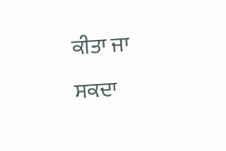ਕੀਤਾ ਜਾ
ਸਕਦਾ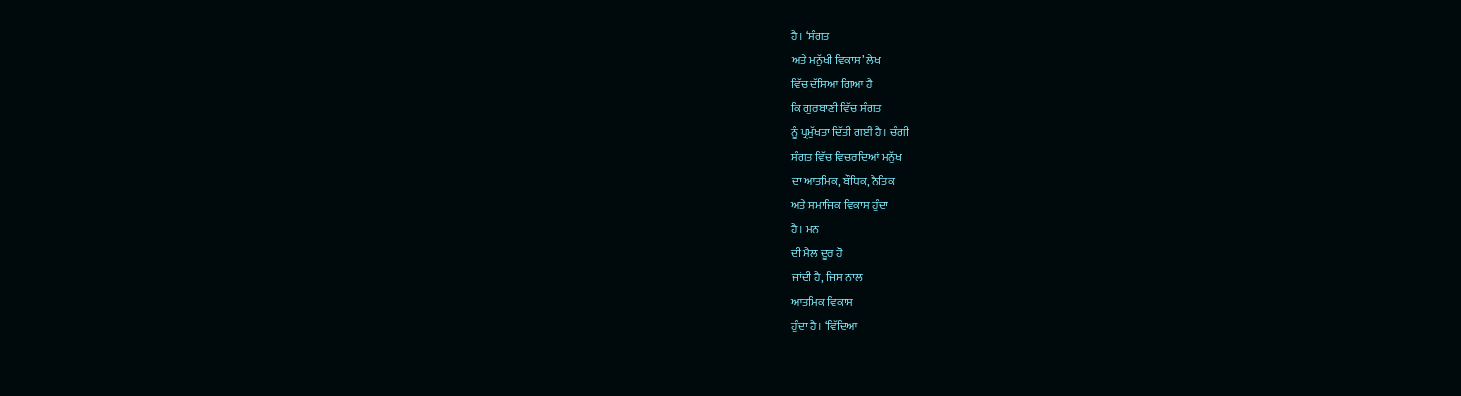ਹੈ। ‘ਸੰਗਤ
ਅਤੇ ਮਨੁੱਖੀ ਵਿਕਾਸ’ ਲੇਖ
ਵਿੱਚ ਦੱਸਿਆ ਗਿਆ ਹੈ
ਕਿ ਗੁਰਬਾਣੀ ਵਿੱਚ ਸੰਗਤ
ਨੂੰ ਪ੍ਰਮੁੱਖਤਾ ਦਿੱਤੀ ਗਈ ਹੈ। ਚੰਗੀ
ਸੰਗਤ ਵਿੱਚ ਵਿਚਰਦਿਆਂ ਮਨੁੱਖ
ਦਾ ਆਤਮਿਕ, ਬੌਧਿਕ, ਨੈਤਿਕ
ਅਤੇ ਸਮਾਜਿਕ ਵਿਕਾਸ ਹੁੰਦਾ
ਹੈ। ਮਨ
ਦੀ ਮੈਲ ਦੂਰ ਹੋ
ਜਾਂਦੀ ਹੈ, ਜਿਸ ਨਾਲ
ਆਤਮਿਕ ਵਿਕਾਸ
ਹੁੰਦਾ ਹੈ। ‘ਵਿੱਦਿਆ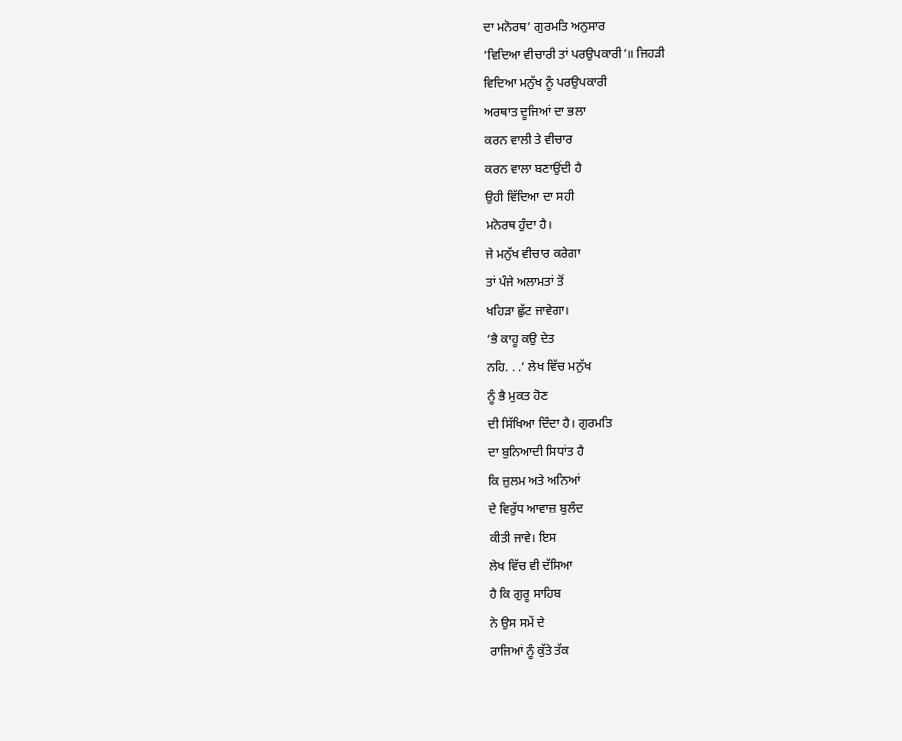ਦਾ ਮਨੋਰਥ’ ਗੁਰਮਤਿ ਅਨੁਸਾਰ
‘ਵਿਦਿਆ ਵੀਚਾਰੀ ਤਾਂ ਪਰਉਪਕਾਰੀ’॥ ਜਿਹੜੀ
ਵਿਦਿਆ ਮਨੁੱਖ ਨੂੰ ਪਰਉਪਕਾਰੀ
ਅਰਥਾਤ ਦੂਜਿਆਂ ਦਾ ਭਲਾ
ਕਰਨ ਵਾਲੀ ਤੇ ਵੀਚਾਰ
ਕਰਨ ਵਾਲਾ ਬਣਾਉਂਦੀ ਹੈ
ਉਹੀ ਵਿੱਦਿਆ ਦਾ ਸਹੀ
ਮਨੋਰਥ ਹੁੰਦਾ ਹੈ।
ਜੇ ਮਨੁੱਖ ਵੀਚਾਰ ਕਰੇਗਾ
ਤਾਂ ਪੰਜੇ ਅਲਾਮਤਾਂ ਤੋਂ
ਖਹਿੜਾ ਛੁੱਟ ਜਾਵੇਗਾ।
‘ਭੈ ਕਾਹੂ ਕਉ ਦੇਤ
ਨਹਿ. . .’ ਲੇਖ ਵਿੱਚ ਮਨੁੱਖ
ਨੂੰ ਭੈ ਮੁਕਤ ਹੋਣ
ਦੀ ਸਿੱਖਿਆ ਦਿੰਦਾ ਹੈ। ਗੁਰਮਤਿ
ਦਾ ਬੁਨਿਆਦੀ ਸਿਧਾਂਤ ਹੈ
ਕਿ ਜ਼ੁਲਮ ਅਤੇ ਅਨਿਆਂ
ਦੇ ਵਿਰੁੱਧ ਆਵਾਜ਼ ਬੁਲੰਦ
ਕੀਤੀ ਜਾਵੇ। ਇਸ
ਲੇਖ ਵਿੱਚ ਵੀ ਦੱਸਿਆ
ਹੈ ਕਿ ਗੁਰੂ ਸਾਹਿਬ
ਨੇ ਉਸ ਸਮੇਂ ਦੇ
ਰਾਜਿਆਂ ਨੂੰ ਕੁੱਤੇ ਤੱਕ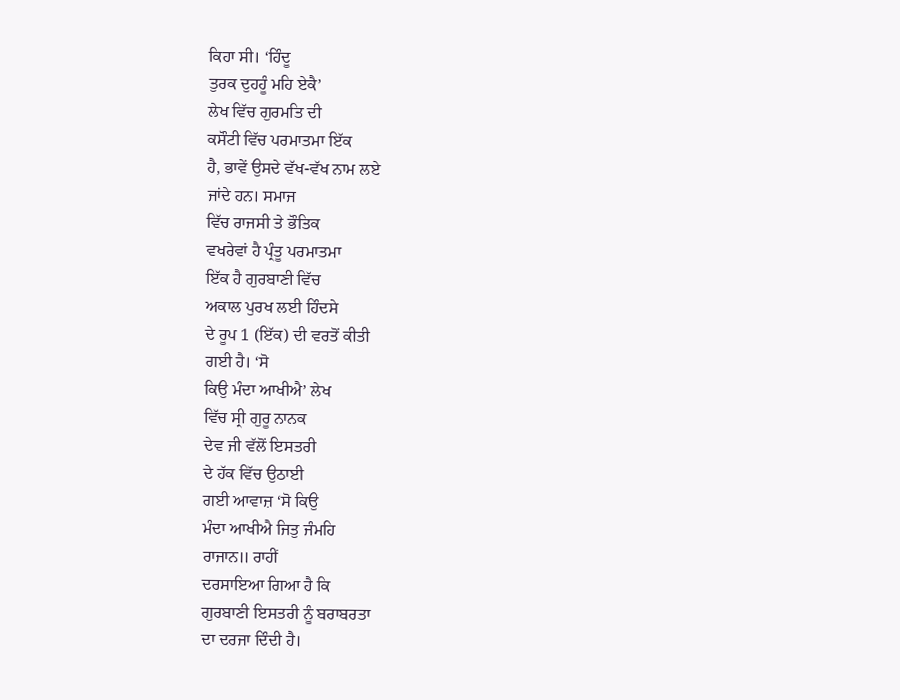ਕਿਹਾ ਸੀ। ‘ਹਿੰਦੂ
ਤੁਰਕ ਦੁਹਹੂੰ ਮਹਿ ਏਕੈ’
ਲੇਖ ਵਿੱਚ ਗੁਰਮਤਿ ਦੀ
ਕਸੌਟੀ ਵਿੱਚ ਪਰਮਾਤਮਾ ਇੱਕ
ਹੈ, ਭਾਵੇਂ ਉਸਦੇ ਵੱਖ-ਵੱਖ ਨਾਮ ਲਏ
ਜਾਂਦੇ ਹਨ। ਸਮਾਜ
ਵਿੱਚ ਰਾਜਸੀ ਤੇ ਭੌਤਿਕ
ਵਖਰੇਵਾਂ ਹੈ ਪ੍ਰੰਤੂ ਪਰਮਾਤਮਾ
ਇੱਕ ਹੈ ਗੁਰਬਾਣੀ ਵਿੱਚ
ਅਕਾਲ ਪੁਰਖ ਲਈ ਹਿੰਦਸੇ
ਦੇ ਰੂਪ 1 (ਇੱਕ) ਦੀ ਵਰਤੋਂ ਕੀਤੀ
ਗਈ ਹੈ। ‘ਸੋ
ਕਿਉ ਮੰਦਾ ਆਖੀਐ’ ਲੇਖ
ਵਿੱਚ ਸ੍ਰੀ ਗੁਰੂ ਨਾਨਕ
ਦੇਵ ਜੀ ਵੱਲੋਂ ਇਸਤਰੀ
ਦੇ ਹੱਕ ਵਿੱਚ ਉਠਾਈ
ਗਈ ਆਵਾਜ਼ ‘ਸੋ ਕਿਉ
ਮੰਦਾ ਆਖੀਐ ਜਿਤੁ ਜੰਮਹਿ
ਰਾਜਾਨ॥ ਰਾਹੀਂ
ਦਰਸਾਇਆ ਗਿਆ ਹੈ ਕਿ
ਗੁਰਬਾਣੀ ਇਸਤਰੀ ਨੂੰ ਬਰਾਬਰਤਾ
ਦਾ ਦਰਜਾ ਦਿੰਦੀ ਹੈ।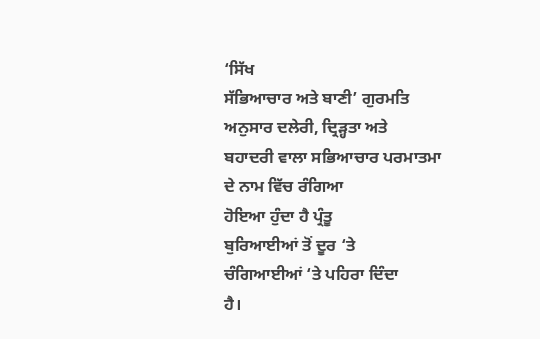‘ਸਿੱਖ
ਸੱਭਿਆਚਾਰ ਅਤੇ ਬਾਣੀ’ ਗੁਰਮਤਿ
ਅਨੁਸਾਰ ਦਲੇਰੀ, ਦ੍ਰਿੜ੍ਹਤਾ ਅਤੇ
ਬਹਾਦਰੀ ਵਾਲਾ ਸਭਿਆਚਾਰ ਪਰਮਾਤਮਾ
ਦੇ ਨਾਮ ਵਿੱਚ ਰੰਗਿਆ
ਹੋਇਆ ਹੁੰਦਾ ਹੈ ਪ੍ਰੰਤੂ
ਬੁਰਿਆਈਆਂ ਤੋਂ ਦੂਰ ‘ਤੇ
ਚੰਗਿਆਈਆਂ ‘ਤੇ ਪਹਿਰਾ ਦਿੰਦਾ
ਹੈ।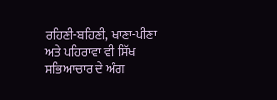ਰਹਿਣੀ-ਬਹਿਣੀ, ਖਾਣਾ-ਪੀਣਾ
ਅਤੇ ਪਹਿਰਾਵਾ ਵੀ ਸਿੱਖ
ਸਭਿਆਚਾਰ ਦੇ ਅੰਗ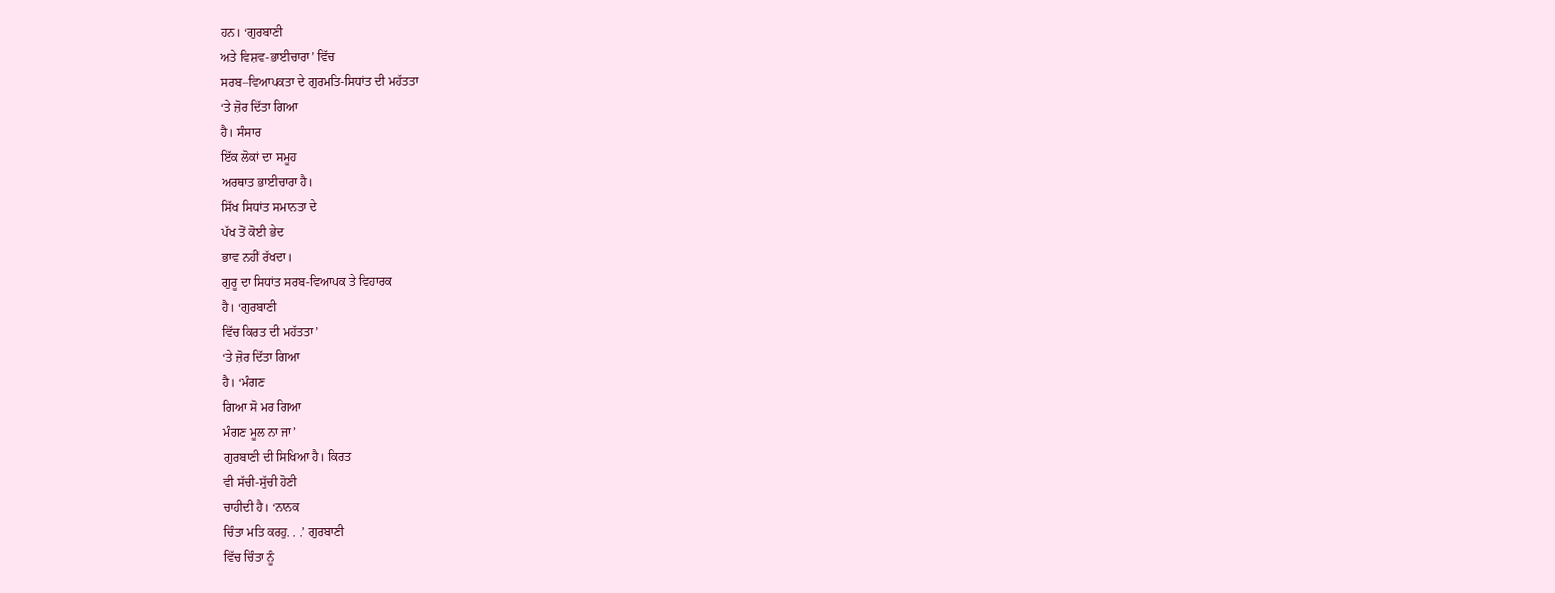ਹਨ। ‘ਗੁਰਬਾਣੀ
ਅਤੇ ਵਿਸ਼ਵ-ਭਾਈਚਾਰਾ’ ਵਿੱਚ
ਸਰਬ–ਵਿਆਪਕਤਾ ਦੇ ਗੁਰਮਤਿ-ਸਿਧਾਂਤ ਦੀ ਮਹੱਤਤਾ
‘ਤੇ ਜ਼ੋਰ ਦਿੱਤਾ ਗਿਆ
ਹੈ। ਸੰਸਾਰ
ਇੱਕ ਲੋਕਾਂ ਦਾ ਸਮੂਹ
ਅਰਥਾਤ ਭਾਈਚਾਰਾ ਹੈ।
ਸਿੱਖ ਸਿਧਾਂਤ ਸਮਾਨਤਾ ਦੇ
ਪੱਖ ਤੋਂ ਕੋਈ ਭੇਦ
ਭਾਵ ਨਹੀਂ ਰੱਖਦਾ।
ਗੁਰੂ ਦਾ ਸਿਧਾਂਤ ਸਰਬ-ਵਿਆਪਕ ਤੇ ਵਿਹਾਰਕ
ਹੈ। ‘ਗੁਰਬਾਣੀ
ਵਿੱਚ ਕਿਰਤ ਦੀ ਮਹੱਤਤਾ’
‘ਤੇ ਜ਼ੋਰ ਦਿੱਤਾ ਗਿਆ
ਹੈ। ‘ਮੰਗਣ
ਗਿਆ ਸੋ ਮਰ ਗਿਆ
ਮੰਗਣ ਮੂਲ ਨਾ ਜਾ’
ਗੁਰਬਾਣੀ ਦੀ ਸਿਖਿਆ ਹੈ। ਕਿਰਤ
ਵੀ ਸੱਚੀ-ਸੁੱਚੀ ਹੋਣੀ
ਚਾਹੀਦੀ ਹੈ। ‘ਨਾਨਕ
ਚਿੰਤਾ ਮਤਿ ਕਰਹੁ. . .’ ਗੁਰਬਾਣੀ
ਵਿੱਚ ਚਿੰਤਾ ਨੂੰ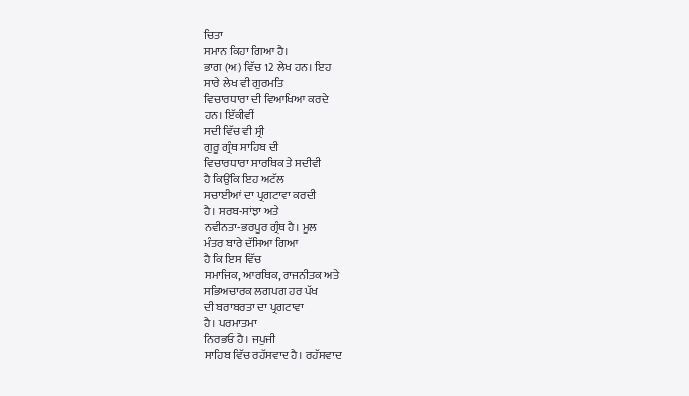ਚਿਤਾ
ਸਮਾਨ ਕਿਹਾ ਗਿਆ ਹੈ।
ਭਾਗ (ਅ) ਵਿੱਚ 12 ਲੇਖ ਹਨ। ਇਹ
ਸਾਰੇ ਲੇਖ ਵੀ ਗੁਰਮਤਿ
ਵਿਚਾਰਧਾਰਾ ਦੀ ਵਿਆਖਿਆ ਕਰਦੇ
ਹਨ। ਇੱਕੀਵੀਂ
ਸਦੀ ਵਿੱਚ ਵੀ ਸ੍ਰੀ
ਗੁਰੂ ਗ੍ਰੰਥ ਸਾਹਿਬ ਦੀ
ਵਿਚਾਰਧਾਰਾ ਸਾਰਥਿਕ ਤੇ ਸਦੀਵੀ
ਹੈ ਕਿਉਂਕਿ ਇਹ ਅਟੱਲ
ਸਚਾਈਆਂ ਦਾ ਪ੍ਰਗਟਾਵਾ ਕਰਦੀ
ਹੈ। ਸਰਬ-ਸਾਂਝਾ ਅਤੇ
ਨਵੀਨਤਾ-ਭਰਪੂਰ ਗ੍ਰੰਥ ਹੈ। ਮੂਲ
ਮੰਤਰ ਬਾਰੇ ਦੱਸਿਆ ਗਿਆ
ਹੈ ਕਿ ਇਸ ਵਿੱਚ
ਸਮਾਜਿਕ, ਆਰਥਿਕ, ਰਾਜਨੀਤਕ ਅਤੇ
ਸਭਿਅਚਾਰਕ ਲਗਪਗ ਹਰ ਪੱਖ
ਦੀ ਬਰਾਬਰਤਾ ਦਾ ਪ੍ਰਗਟਾਵਾ
ਹੈ। ਪਰਮਾਤਮਾ
ਨਿਰਭਓ ਹੈ। ਜਪੁਜੀ
ਸਾਹਿਬ ਵਿੱਚ ਰਹੱਸਵਾਦ ਹੈ। ਰਹੱਸਵਾਦ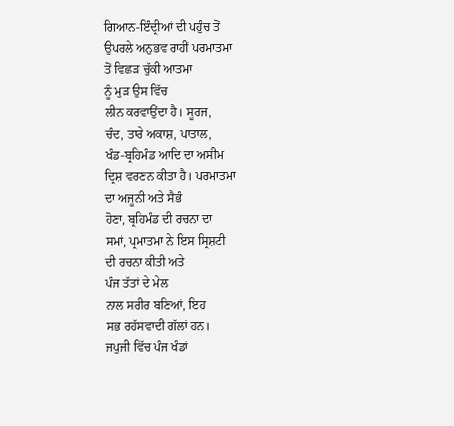ਗਿਆਨ-ਇੰਦ੍ਰੀਆਂ ਦੀ ਪਹੁੰਚ ਤੋਂ
ਉਪਰਲੇ ਅਨੁਭਵ ਰਾਹੀਂ ਪਰਮਾਤਮਾ
ਤੋਂ ਵਿਛੜ ਚੁੱਕੀ ਆਤਮਾ
ਨੂੰ ਮੁੜ ਉਸ ਵਿੱਚ
ਲੀਨ ਕਰਵਾਉਂਦਾ ਹੈ। ਸੂਰਜ,
ਚੰਦ, ਤਾਰੇ ਅਕਾਸ਼, ਪਾਤਾਲ,
ਖੰਡ-ਬ੍ਰਹਿਮੰਡ ਆਦਿ ਦਾ ਅਸੀਮ
ਦ੍ਰਿਸ਼ ਵਰਣਨ ਕੀਤਾ ਹੈ। ਪਰਮਾਤਮਾ
ਦਾ ਅਜੂਨੀ ਅਤੇ ਸੈਭੰ
ਹੋਣਾ, ਬ੍ਰਹਿਮੰਡ ਦੀ ਰਚਨਾ ਦਾ
ਸਮਾਂ, ਪ੍ਰਮਾਤਮਾ ਨੇ ਇਸ ਸ੍ਰਿਸ਼ਟੀ
ਦੀ ਰਚਨਾ ਕੀਤੀ ਅਤੇ
ਪੰਜ ਤੱਤਾਂ ਦੇ ਮੇਲ
ਨਾਲ ਸਰੀਰ ਬਣਿਆਂ, ਇਹ
ਸਭ ਰਹੱਸਵਾਦੀ ਗੱਲਾਂ ਹਨ।
ਜਪੁਜੀ ਵਿੱਚ ਪੰਜ ਖੰਡਾਂ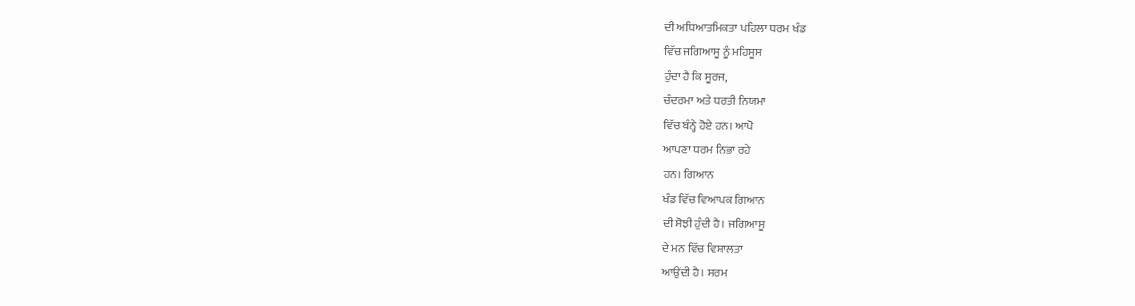ਦੀ ਅਧਿਆਤਮਿਕਤਾ ਪਹਿਲਾ ਧਰਮ ਖੰਡ
ਵਿੱਚ ਜਗਿਆਸੂ ਨੂੰ ਮਹਿਸੂਸ
ਹੁੰਦਾ ਹੈ ਕਿ ਸੂਰਜ,
ਚੰਦਰਮਾ ਅਤੇ ਧਰਤੀ ਨਿਯਮਾ
ਵਿੱਚ ਬੰਨ੍ਹੇ ਹੋਏ ਹਨ। ਆਪੋ
ਆਪਣਾ ਧਰਮ ਨਿਭਾ ਰਹੇ
ਹਨ। ਗਿਆਨ
ਖੰਡ ਵਿੱਚ ਵਿਆਪਕ ਗਿਆਨ
ਦੀ ਸੋਝੀ ਹੁੰਦੀ ਹੈ। ਜਗਿਆਸੂ
ਦੇ ਮਨ ਵਿੱਚ ਵਿਸ਼ਾਲਤਾ
ਆਉਂਦੀ ਹੈ। ਸਰਮ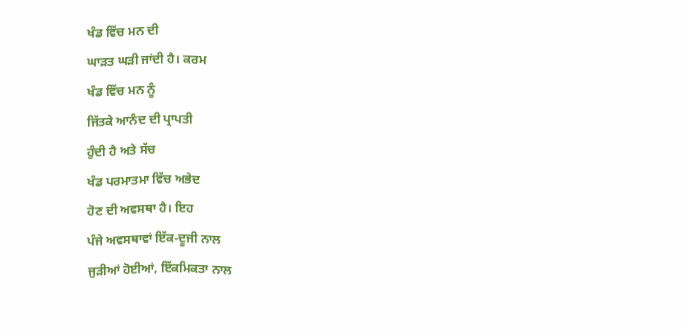ਖੰਡ ਵਿੱਚ ਮਨ ਦੀ
ਘਾੜਤ ਘੜੀ ਜਾਂਦੀ ਹੈ। ਕਰਮ
ਖੰਡ ਵਿੱਚ ਮਨ ਨੂੰ
ਜਿੱਤਕੇ ਆਨੰਦ ਦੀ ਪ੍ਰਾਪਤੀ
ਹੁੰਦੀ ਹੈ ਅਤੇ ਸੱਚ
ਖੰਡ ਪਰਮਾਤਮਾ ਵਿੱਚ ਅਭੇਦ
ਹੋਣ ਦੀ ਅਵਸਥਾ ਹੈ। ਇਹ
ਪੰਜੇ ਅਵਸਥਾਵਾਂ ਇੱਕ-ਦੂਜੀ ਨਾਲ
ਜੁੜੀਆਂ ਹੋਈਆਂ, ਇੱਕਮਿਕਤਾ ਨਾਲ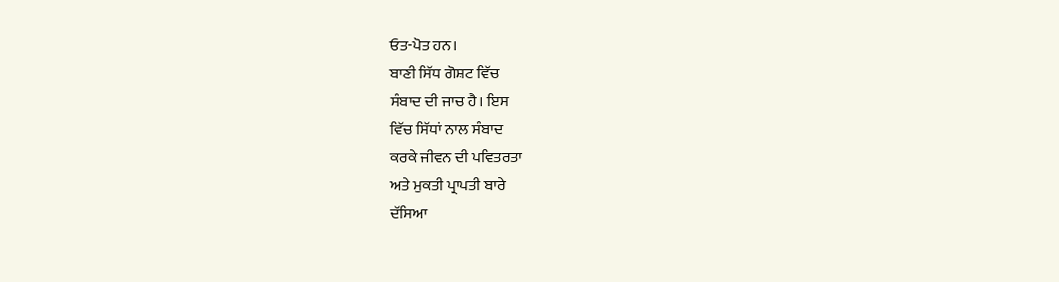ਓਤ-ਪੋਤ ਹਨ।
ਬਾਣੀ ਸਿੱਧ ਗੋਸ਼ਟ ਵਿੱਚ
ਸੰਬਾਦ ਦੀ ਜਾਚ ਹੈ। ਇਸ
ਵਿੱਚ ਸਿੱਧਾਂ ਨਾਲ ਸੰਬਾਦ
ਕਰਕੇ ਜੀਵਨ ਦੀ ਪਵਿਤਰਤਾ
ਅਤੇ ਮੁਕਤੀ ਪ੍ਰਾਪਤੀ ਬਾਰੇ
ਦੱਸਿਆ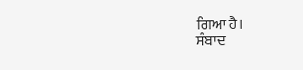ਗਿਆ ਹੈ।
ਸੰਬਾਦ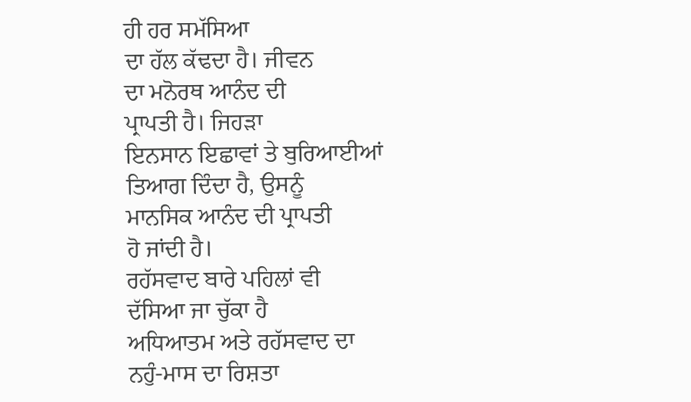ਹੀ ਹਰ ਸਮੱਸਿਆ
ਦਾ ਹੱਲ ਕੱਢਦਾ ਹੈ। ਜੀਵਨ
ਦਾ ਮਨੋਰਥ ਆਨੰਦ ਦੀ
ਪ੍ਰਾਪਤੀ ਹੈ। ਜਿਹੜਾ
ਇਨਸਾਨ ਇਛਾਵਾਂ ਤੇ ਬੁਰਿਆਈਆਂ
ਤਿਆਗ ਦਿੰਦਾ ਹੈ, ਉਸਨੂੰ
ਮਾਨਸਿਕ ਆਨੰਦ ਦੀ ਪ੍ਰਾਪਤੀ
ਹੋ ਜਾਂਦੀ ਹੈ।
ਰਹੱਸਵਾਦ ਬਾਰੇ ਪਹਿਲਾਂ ਵੀ
ਦੱਸਿਆ ਜਾ ਚੁੱਕਾ ਹੈ
ਅਧਿਆਤਮ ਅਤੇ ਰਹੱਸਵਾਦ ਦਾ
ਨਹੁੰ-ਮਾਸ ਦਾ ਰਿਸ਼ਤਾ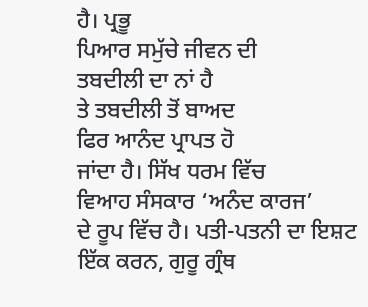ਹੈ। ਪ੍ਰਭੂ
ਪਿਆਰ ਸਮੁੱਚੇ ਜੀਵਨ ਦੀ
ਤਬਦੀਲੀ ਦਾ ਨਾਂ ਹੈ
ਤੇ ਤਬਦੀਲੀ ਤੋਂ ਬਾਅਦ
ਫਿਰ ਆਨੰਦ ਪ੍ਰਾਪਤ ਹੋ
ਜਾਂਦਾ ਹੈ। ਸਿੱਖ ਧਰਮ ਵਿੱਚ
ਵਿਆਹ ਸੰਸਕਾਰ ‘ਅਨੰਦ ਕਾਰਜ’
ਦੇ ਰੂਪ ਵਿੱਚ ਹੈ। ਪਤੀ-ਪਤਨੀ ਦਾ ਇਸ਼ਟ
ਇੱਕ ਕਰਨ, ਗੁਰੂ ਗ੍ਰੰਥ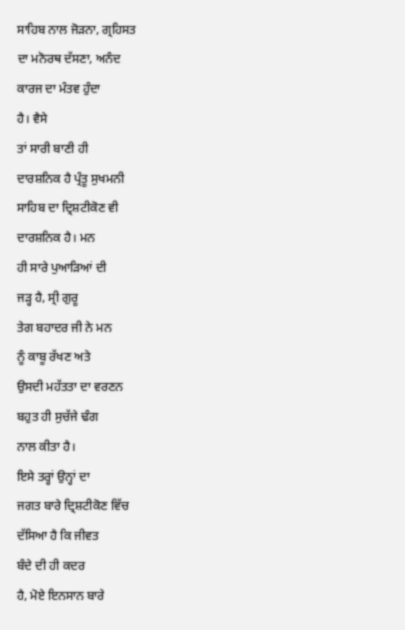ਸਾਹਿਬ ਨਾਲ ਜੋੜਨਾ, ਗ੍ਰਹਿਸਤ
ਦਾ ਮਨੋਰਥ ਦੱਸਣਾ, ਅਨੰਦ
ਕਾਰਜ ਦਾ ਮੰਤਵ ਹੁੰਦਾ
ਹੈ। ਵੈਸੇ
ਤਾਂ ਸਾਰੀ ਬਾਣੀ ਹੀ
ਦਾਰਸ਼ਨਿਕ ਹੈ ਪ੍ਰੰਤੂ ਸੁਖਮਨੀ
ਸਾਹਿਬ ਦਾ ਦ੍ਰਿਸ਼ਟੀਕੋਣ ਵੀ
ਦਾਰਸ਼ਨਿਕ ਹੈ। ਮਨ
ਹੀ ਸਾਰੇ ਪੁਆੜਿਆਂ ਦੀ
ਜੜ੍ਹ ਹੈ, ਸ੍ਰੀ ਗੁਰੂ
ਤੇਗ ਬਹਾਦਰ ਜੀ ਨੇ ਮਨ
ਨੂੰ ਕਾਬੂ ਰੱਖਣ ਅਤੇ
ਉਸਦੀ ਮਹੱਤਤਾ ਦਾ ਵਰਣਨ
ਬਹੁਤ ਹੀ ਸੁਚੱਜੇ ਢੰਗ
ਨਾਲ ਕੀਤਾ ਹੈ।
ਇਸੇ ਤਰ੍ਹਾਂ ਉਨ੍ਹਾਂ ਦਾ
ਜਗਤ ਬਾਰੇ ਦ੍ਰਿਸ਼ਟੀਕੋਣ ਵਿੱਚ
ਦੱਸਿਆ ਹੈ ਕਿ ਜੀਵਤ
ਬੰਦੇ ਦੀ ਹੀ ਕਦਰ
ਹੈ, ਮੋਏ ਇਨਸਾਨ ਬਾਰੇ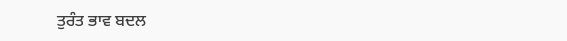ਤੁਰੰਤ ਭਾਵ ਬਦਲ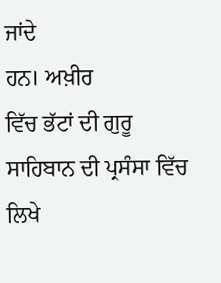ਜਾਂਦੇ
ਹਨ। ਅਖ਼ੀਰ
ਵਿੱਚ ਭੱਟਾਂ ਦੀ ਗੁਰੂ
ਸਾਹਿਬਾਨ ਦੀ ਪ੍ਰਸੰਸਾ ਵਿੱਚ
ਲਿਖੇ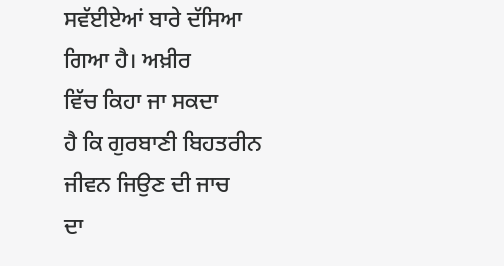ਸਵੱਈਏਆਂ ਬਾਰੇ ਦੱਸਿਆ
ਗਿਆ ਹੈ। ਅਖ਼ੀਰ
ਵਿੱਚ ਕਿਹਾ ਜਾ ਸਕਦਾ
ਹੈ ਕਿ ਗੁਰਬਾਣੀ ਬਿਹਤਰੀਨ
ਜੀਵਨ ਜਿਉਣ ਦੀ ਜਾਚ
ਦਾ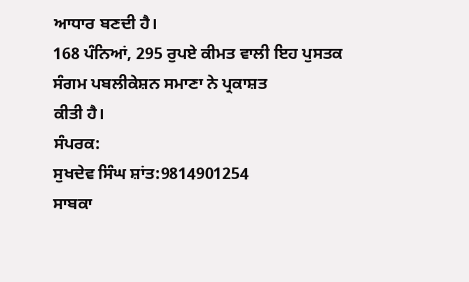ਆਧਾਰ ਬਣਦੀ ਹੈ।
168 ਪੰਨਿਆਂ, 295 ਰੁਪਏ ਕੀਮਤ ਵਾਲੀ ਇਹ ਪੁਸਤਕ
ਸੰਗਮ ਪਬਲੀਕੇਸ਼ਨ ਸਮਾਣਾ ਨੇ ਪ੍ਰਕਾਸ਼ਤ
ਕੀਤੀ ਹੈ।
ਸੰਪਰਕ:
ਸੁਖਦੇਵ ਸਿੰਘ ਸ਼ਾਂਤ:9814901254
ਸਾਬਕਾ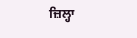ਜ਼ਿਲ੍ਹਾ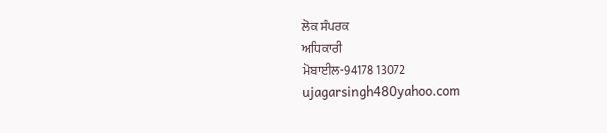ਲੋਕ ਸੰਪਰਕ
ਅਧਿਕਾਰੀ
ਮੋਬਾਈਲ-94178 13072
ujagarsingh480yahoo.com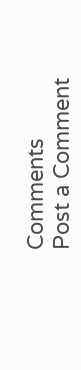Comments
Post a Comment